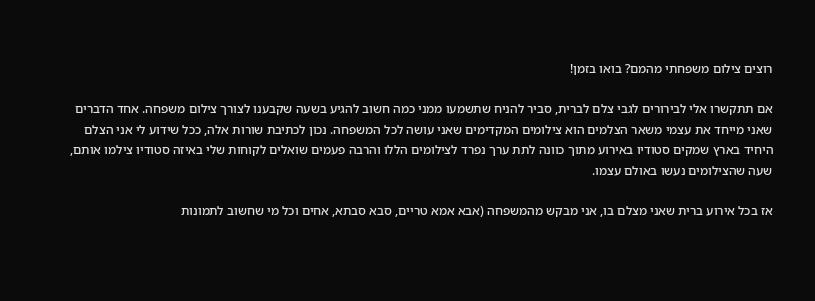רוצים צילום משפחתי מהמם? בואו בזמן!

אם תתקשרו אלי לבירורים לגבי צלם לברית, סביר להניח שתשמעו ממני כמה חשוב להגיע בשעה שקבענו לצורך צילום משפחה. אחד הדברים שאני מייחד את עצמי משאר הצלמים הוא צילומים המקדימים שאני עושה לכל המשפחה. נכון לכתיבת שורות אלה, ככל שידוע לי אני הצלם היחיד בארץ שמקים סטודיו באירוע מתוך כוונה לתת ערך נפרד לצילומים הללו והרבה פעמים שואלים לקוחות שלי באיזה סטודיו צילמו אותם, שעה שהצילומים נעשו באולם עצמו.

אז בכל אירוע ברית שאני מצלם בו, אני מבקש מהמשפחה (אבא אמא טריים, סבא סבתא, אחים וכל מי שחשוב לתמונות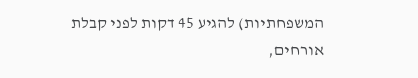המשפחתיות) להגיע 45 דקות לפני קבלת אורחים,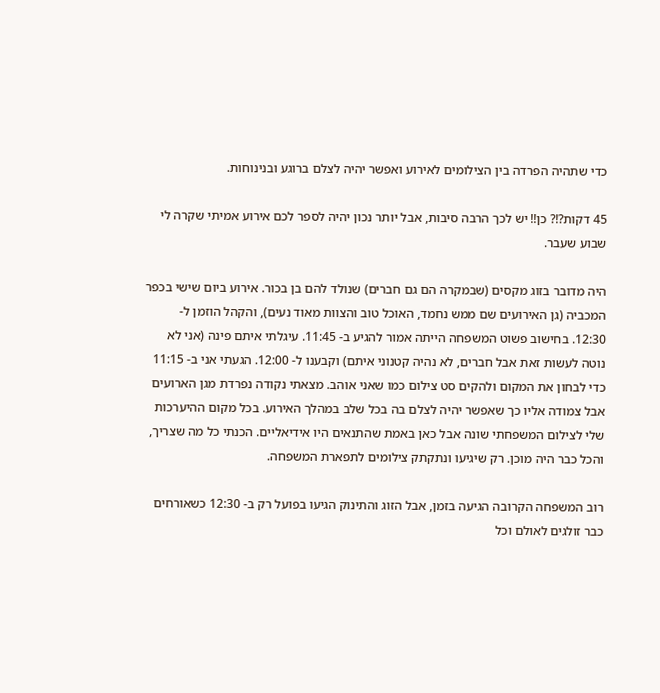כדי שתהיה הפרדה בין הצילומים לאירוע ואפשר יהיה לצלם ברוגע ובנינוחות.

45 דקות?!? כן!! יש לכך הרבה סיבות, אבל יותר נכון יהיה לספר לכם אירוע אמיתי שקרה לי שבוע שעבר.

היה מדובר בזוג מקסים (שבמקרה הם גם חברים) שנולד להם בן בכור. אירוע ביום שישי בכפר המכביה (גן האירועים שם ממש נחמד, האוכל טוב והצוות מאוד נעים), והקהל הוזמן ל- 12:30. בחישוב פשוט המשפחה הייתה אמור להגיע ב- 11:45. עיגלתי איתם פינה (אני לא נוטה לעשות זאת אבל חברים, לא נהיה קטנוני איתם) וקבענו ל- 12:00. הגעתי אני ב- 11:15 כדי לבחון את המקום ולהקים סט צילום כמו שאני אוהב. מצאתי נקודה נפרדת מגן הארועים אבל צמודה אליו כך שאפשר יהיה לצלם בה בכל שלב במהלך האירוע. בכל מקום ההיערכות שלי לצילום המשפחתי שונה אבל כאן באמת שהתנאים היו אידיאליים. הכנתי כל מה שצריך, והכל כבר היה מוכן. רק שיגיעו ונתקתק צילומים לתפארת המשפחה.

רוב המשפחה הקרובה הגיעה בזמן, אבל הזוג והתינוק הגיעו בפועל רק ב- 12:30 כשאורחים כבר זולגים לאולם וכל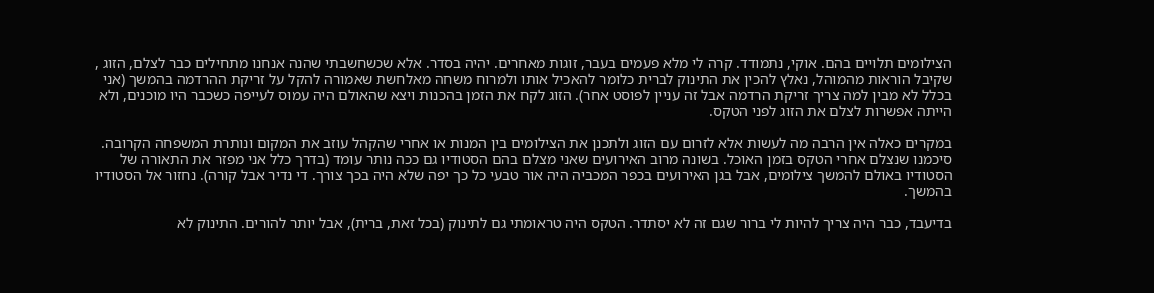הצילומים תלויים בהם. אוקי, נתמודד. קרה לי מלא פעמים בעבר, זוגות מאחרים. יהיה בסדר. אלא שכשחשבתי שהנה אנחנו מתחילים כבר לצלם, הזוג , שקיבל הוראות מהמוהל, נאלץ להכין את התינוק לברית כלומר להאכיל אותו ולמרוח משחה מאלחשת שאמורה להקל על זריקת ההרדמה בהמשך (אני בכלל לא מבין למה צריך זריקת הרדמה אבל זה עניין לפוסט אחר). הזוג לקח את הזמן בהכנות ויצא שהאולם היה עמוס לעייפה כשכבר היו מוכנים, ולא הייתה אפשרות לצלם את הזוג לפני הטקס.

במקרים כאלה אין הרבה מה לעשות אלא לזרום עם הזוג ולתכנן את הצילומים בין המנות או אחרי שהקהל עוזב את המקום ונותרת המשפחה הקרובה. סיכמנו שנצלם אחרי הטקס בזמן האוכל. בשונה מרוב האירועים שאני מצלם בהם הסטודיו גם ככה נותר עומד (בדרך כלל אני מפזר את התאורה של הסטודיו באולם להמשך צילומים, אבל בגן האירועים בכפר המכביה היה אור טבעי כל כך יפה שלא היה בכך צורך. די נדיר אבל קורה). נחזור אל הסטודיו בהמשך.

בדיעבד, כבר היה צריך להיות לי ברור שגם זה לא יסתדר. הטקס היה טראומתי גם לתינוק (בכל זאת, ברית), אבל יותר להורים. התינוק לא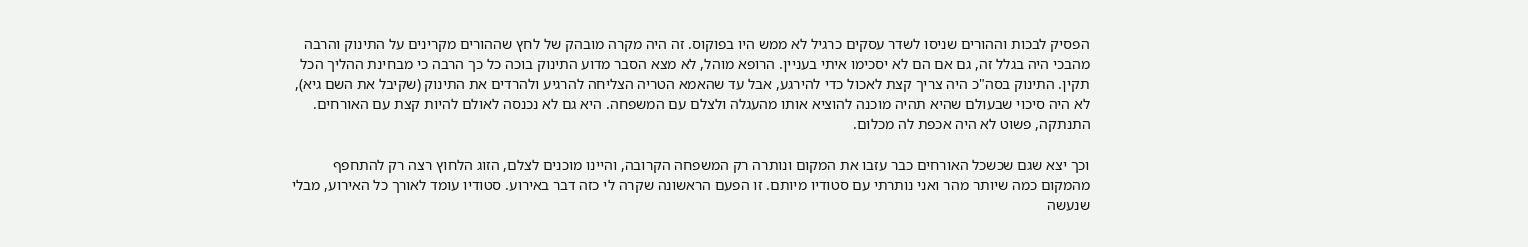הפסיק לבכות וההורים שניסו לשדר עסקים כרגיל לא ממש היו בפוקוס. זה היה מקרה מובהק של לחץ שההורים מקרינים על התינוק והרבה מהבכי היה בגלל זה, גם אם הם לא יסכימו איתי בעניין. הרופא מוהל, לא מצא הסבר מדוע התינוק בוכה כל כך הרבה כי מבחינת ההליך הכל תקין. התינוק בסה"כ היה צריך קצת לאכול כדי להירגע, אבל עד שהאמא הטריה הצליחה להרגיע ולהרדים את התינוק (שקיבל את השם גיא), לא היה סיכוי שבעולם שהיא תהיה מוכנה להוציא אותו מהעגלה ולצלם עם המשפחה. היא גם לא נכנסה לאולם להיות קצת עם האורחים. התנתקה, פשוט לא היה אכפת לה מכלום.

וכך יצא שגם שכשכל האורחים כבר עזבו את המקום ונותרה רק המשפחה הקרובה, והיינו מוכנים לצלם, הזוג הלחוץ רצה רק להתחפף מהמקום כמה שיותר מהר ואני נותרתי עם סטודיו מיותם. זו הפעם הראשונה שקרה לי כזה דבר באירוע. סטודיו עומד לאורך כל האירוע, מבלי שנעשה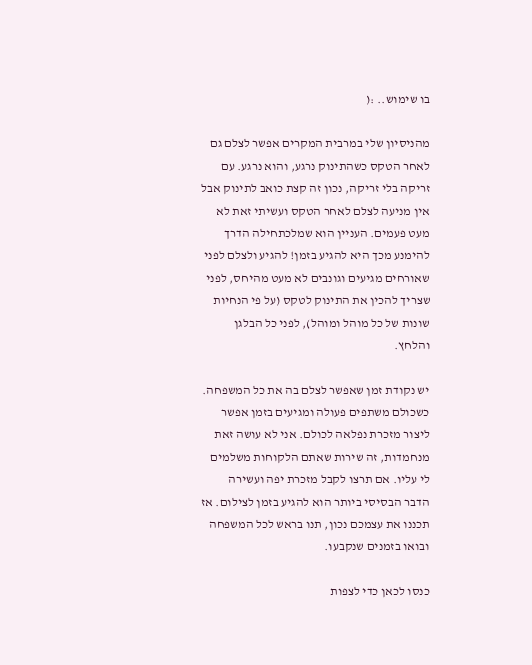בו שימוש.. :(

מהניסיון שלי במרבית המקרים אפשר לצלם גם לאחר הטקס כשהתינוק נרגע, והוא נרגע. עם זריקה בלי זריקה, נכון זה קצת כואב לתינוק אבל אין מניעה לצלם לאחר הטקס ועשיתי זאת לא מעט פעמים. העניין הוא שמלכתחילה הדרך להימנע מכך היא להגיע בזמן! להגיע ולצלם לפני שאורחים מגיעים וגונבים לא מעט מהיחס, לפני שצריך להכין את התינוק לטקס (על פי הנחיות שונות של כל מוהל ומוהל), לפני כל הבלגן והלחץ.

יש נקודת זמן שאפשר לצלם בה את כל המשפחה. כשכולם משתפים פעולה ומגיעים בזמן אפשר ליצור מזכרת נפלאה לכולם. אני לא עושה זאת מנחמדות, זה שירות שאתם הלקוחות משלמים לי עליו. אם תרצו לקבל מזכרת יפה ועשירה הדבר הבסיסי ביותר הוא להגיע בזמן לצילום. אז תכננו את עצמכם נכון, תנו בראש לכל המשפחה ובואו בזמנים שנקבעו.

כנסו לכאן כדי לצפות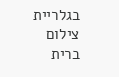בגלריית צילום ברית